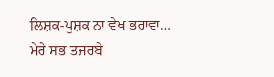ਲਿਸ਼ਕ-ਪੁਸ਼ਕ ਨਾ ਵੇਖ ਭਰਾਵਾ…
ਮੇਰੇ ਸਭ ਤਜਰਬੇ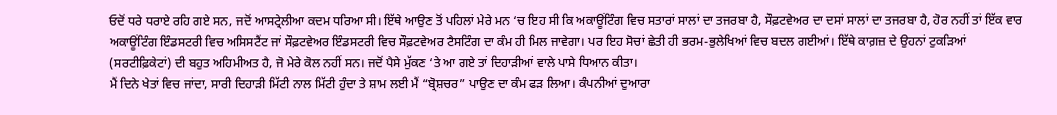ਓਦੋਂ ਧਰੇ ਧਰਾਏ ਰਹਿ ਗਏ ਸਨ, ਜਦੋਂ ਆਸਟ੍ਰੇਲੀਆ ਕਦਮ ਧਰਿਆ ਸੀ। ਇੱਥੇ ਆਉਣ ਤੋਂ ਪਹਿਲਾਂ ਮੇਰੇ ਮਨ ‘ਚ ਇਹ ਸੀ ਕਿ ਅਕਾਊਂਟਿੰਗ ਵਿਚ ਸਤਾਰਾਂ ਸਾਲਾਂ ਦਾ ਤਜਰਬਾ ਹੈ, ਸੌਫ਼ਟਵੇਅਰ ਦਾ ਦਸਾਂ ਸਾਲਾਂ ਦਾ ਤਜਰਬਾ ਹੈ, ਹੋਰ ਨਹੀਂ ਤਾਂ ਇੱਕ ਵਾਰ ਅਕਾਊਂਟਿੰਗ ਇੰਡਸਟਰੀ ਵਿਚ ਅਸਿਸਟੈਂਟ ਜਾਂ ਸੌਫ਼ਟਵੇਅਰ ਇੰਡਸਟਰੀ ਵਿਚ ਸੌਫ਼ਟਵੇਅਰ ਟੈਸਟਿੰਗ ਦਾ ਕੰਮ ਹੀ ਮਿਲ ਜਾਵੇਗਾ। ਪਰ ਇਹ ਸੋਚਾਂ ਛੇਤੀ ਹੀ ਭਰਮ-ਭੁਲੇਖਿਆਂ ਵਿਚ ਬਦਲ ਗਈਆਂ। ਇੱਥੇ ਕਾਗ਼ਜ਼ ਦੇ ਉਹਨਾਂ ਟੁਕੜਿਆਂ (ਸਰਟੀਫ਼ਿਕੇਟਾਂ) ਦੀ ਬਹੁਤ ਅਹਿਮੀਅਤ ਹੈ, ਜੋ ਮੇਰੇ ਕੋਲ ਨਹੀਂ ਸਨ। ਜਦੋਂ ਪੈਸੇ ਮੁੱਕਣ ‘ਤੇ ਆ ਗਏ ਤਾਂ ਦਿਹਾੜੀਆਂ ਵਾਲੇ ਪਾਸੇ ਧਿਆਨ ਕੀਤਾ।
ਮੈਂ ਦਿਨੇ ਖੇਤਾਂ ਵਿਚ ਜਾਂਦਾ, ਸਾਰੀ ਦਿਹਾੜੀ ਮਿੱਟੀ ਨਾਲ ਮਿੱਟੀ ਹੁੰਦਾ ਤੇ ਸ਼ਾਮ ਲਈ ਮੈਂ “ਬ੍ਰੋਸ਼ਚਰ” ਪਾਉਣ ਦਾ ਕੰਮ ਫੜ ਲਿਆ। ਕੰਪਨੀਆਂ ਦੁਆਰਾ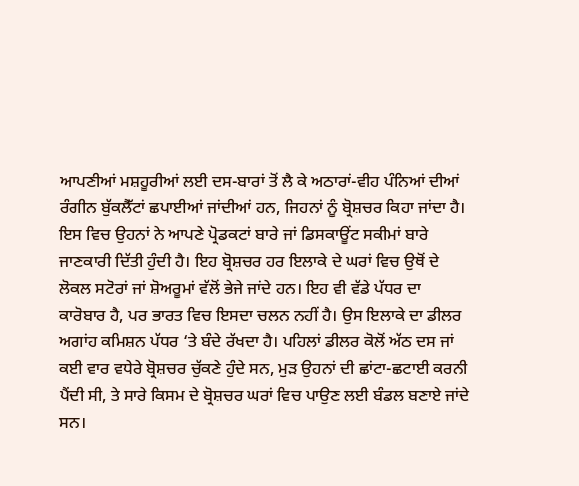ਆਪਣੀਆਂ ਮਸ਼ਹੂਰੀਆਂ ਲਈ ਦਸ-ਬਾਰਾਂ ਤੋਂ ਲੈ ਕੇ ਅਠਾਰਾਂ-ਵੀਹ ਪੰਨਿਆਂ ਦੀਆਂ ਰੰਗੀਨ ਬੁੱਕਲੈੱਟਾਂ ਛਪਾਈਆਂ ਜਾਂਦੀਆਂ ਹਨ, ਜਿਹਨਾਂ ਨੂੰ ਬ੍ਰੋਸ਼ਚਰ ਕਿਹਾ ਜਾਂਦਾ ਹੈ। ਇਸ ਵਿਚ ਉਹਨਾਂ ਨੇ ਆਪਣੇ ਪ੍ਰੋਡਕਟਾਂ ਬਾਰੇ ਜਾਂ ਡਿਸਕਾਊਂਟ ਸਕੀਮਾਂ ਬਾਰੇ ਜਾਣਕਾਰੀ ਦਿੱਤੀ ਹੁੰਦੀ ਹੈ। ਇਹ ਬ੍ਰੋਸ਼ਚਰ ਹਰ ਇਲਾਕੇ ਦੇ ਘਰਾਂ ਵਿਚ ਉਥੋਂ ਦੇ ਲੋਕਲ ਸਟੋਰਾਂ ਜਾਂ ਸ਼ੋਅਰੂਮਾਂ ਵੱਲੋਂ ਭੇਜੇ ਜਾਂਦੇ ਹਨ। ਇਹ ਵੀ ਵੱਡੇ ਪੱਧਰ ਦਾ ਕਾਰੋਬਾਰ ਹੈ, ਪਰ ਭਾਰਤ ਵਿਚ ਇਸਦਾ ਚਲਨ ਨਹੀਂ ਹੈ। ਉਸ ਇਲਾਕੇ ਦਾ ਡੀਲਰ ਅਗਾਂਹ ਕਮਿਸ਼ਨ ਪੱਧਰ ‘ਤੇ ਬੰਦੇ ਰੱਖਦਾ ਹੈ। ਪਹਿਲਾਂ ਡੀਲਰ ਕੋਲੋਂ ਅੱਠ ਦਸ ਜਾਂ ਕਈ ਵਾਰ ਵਧੇਰੇ ਬ੍ਰੋਸ਼ਚਰ ਚੁੱਕਣੇ ਹੁੰਦੇ ਸਨ, ਮੁੜ ਉਹਨਾਂ ਦੀ ਛਾਂਟਾ-ਛਟਾਈ ਕਰਨੀ ਪੈਂਦੀ ਸੀ, ਤੇ ਸਾਰੇ ਕਿਸਮ ਦੇ ਬ੍ਰੋਸ਼ਚਰ ਘਰਾਂ ਵਿਚ ਪਾਉਣ ਲਈ ਬੰਡਲ ਬਣਾਏ ਜਾਂਦੇ ਸਨ।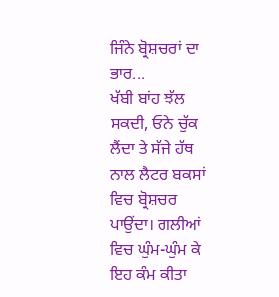ਜਿੰਨੇ ਬ੍ਰੋਸ਼ਚਰਾਂ ਦਾ ਭਾਰ...
ਖੱਬੀ ਬਾਂਹ ਝੱਲ ਸਕਦੀ, ਓਨੇ ਚੁੱਕ ਲੈਂਦਾ ਤੇ ਸੱਜੇ ਹੱਥ ਨਾਲ ਲੈਟਰ ਬਕਸਾਂ ਵਿਚ ਬ੍ਰੋਸ਼ਚਰ ਪਾਉਂਦਾ। ਗਲੀਆਂ ਵਿਚ ਘੁੰਮ-ਘੁੰਮ ਕੇ ਇਹ ਕੰਮ ਕੀਤਾ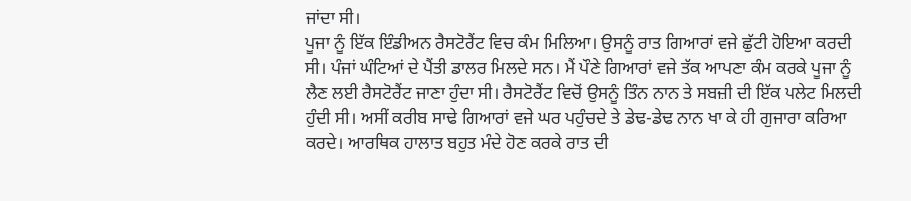ਜਾਂਦਾ ਸੀ।
ਪੂਜਾ ਨੂੰ ਇੱਕ ਇੰਡੀਅਨ ਰੈਸਟੋਰੈਂਟ ਵਿਚ ਕੰਮ ਮਿਲਿਆ। ਉਸਨੂੰ ਰਾਤ ਗਿਆਰਾਂ ਵਜੇ ਛੁੱਟੀ ਹੋਇਆ ਕਰਦੀ ਸੀ। ਪੰਜਾਂ ਘੰਟਿਆਂ ਦੇ ਪੈਂਤੀ ਡਾਲਰ ਮਿਲਦੇ ਸਨ। ਮੈਂ ਪੌਣੇ ਗਿਆਰਾਂ ਵਜੇ ਤੱਕ ਆਪਣਾ ਕੰਮ ਕਰਕੇ ਪੂਜਾ ਨੂੰ ਲੈਣ ਲਈ ਰੈਸਟੋਰੈਂਟ ਜਾਣਾ ਹੁੰਦਾ ਸੀ। ਰੈਸਟੋਰੈਂਟ ਵਿਚੋਂ ਉਸਨੂੰ ਤਿੰਨ ਨਾਨ ਤੇ ਸਬਜ਼ੀ ਦੀ ਇੱਕ ਪਲੇਟ ਮਿਲਦੀ ਹੁੰਦੀ ਸੀ। ਅਸੀਂ ਕਰੀਬ ਸਾਢੇ ਗਿਆਰਾਂ ਵਜੇ ਘਰ ਪਹੁੰਚਦੇ ਤੇ ਡੇਢ-ਡੇਢ ਨਾਨ ਖਾ ਕੇ ਹੀ ਗੁਜਾਰਾ ਕਰਿਆ ਕਰਦੇ। ਆਰਥਿਕ ਹਾਲਾਤ ਬਹੁਤ ਮੰਦੇ ਹੋਣ ਕਰਕੇ ਰਾਤ ਦੀ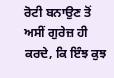ਰੋਟੀ ਬਨਾਉਣ ਤੋਂ ਅਸੀਂ ਗੁਰੇਜ਼ ਹੀ ਕਰਦੇ, ਕਿ ਇੰਝ ਕੁਝ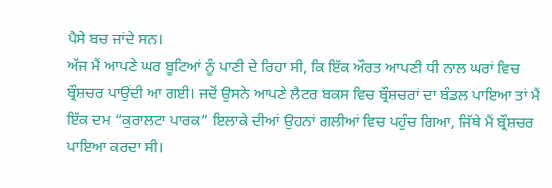ਪੈਸੇ ਬਚ ਜਾਂਦੇ ਸਨ।
ਅੱਜ ਮੈਂ ਆਪਣੇ ਘਰ ਬੂਟਿਆਂ ਨੂੰ ਪਾਣੀ ਦੇ ਰਿਹਾ ਸੀ, ਕਿ ਇੱਕ ਔਰਤ ਆਪਣੀ ਧੀ ਨਾਲ ਘਰਾਂ ਵਿਚ ਬ੍ਰੌਸ਼ਚਰ ਪਾਉਂਦੀ ਆ ਗਈ। ਜਦੋਂ ਉਸਨੇ ਆਪਣੇ ਲੈਟਰ ਬਕਸ ਵਿਚ ਬ੍ਰੌਸ਼ਚਰਾਂ ਦਾ ਬੰਡਲ ਪਾਇਆ ਤਾਂ ਮੈਂ ਇੱਕ ਦਮ “ਕੁਰਾਲਟਾ ਪਾਰਕ” ਇਲਾਕੇ ਦੀਆਂ ਉਹਨਾਂ ਗਲੀਆਂ ਵਿਚ ਪਹੁੰਚ ਗਿਆ, ਜਿੱਥੇ ਮੈਂ ਬ੍ਰੌਸ਼ਚਰ ਪਾਇਆ ਕਰਦਾ ਸੀ।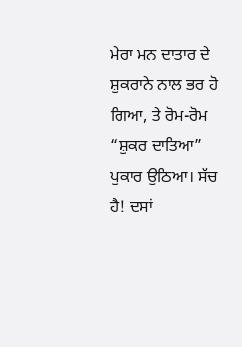ਮੇਰਾ ਮਨ ਦਾਤਾਰ ਦੇ ਸ਼ੁਕਰਾਨੇ ਨਾਲ ਭਰ ਹੋ ਗਿਆ, ਤੇ ਰੋਮ-ਰੋਮ “ਸ਼ੁਕਰ ਦਾਤਿਆ” ਪੁਕਾਰ ਉਠਿਆ। ਸੱਚ ਹੈ! ਦਸਾਂ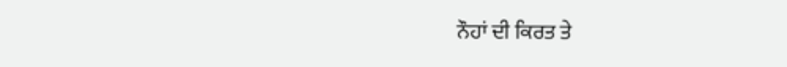ਨੌਹਾਂ ਦੀ ਕਿਰਤ ਤੇ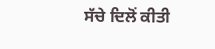ਸੱਚੇ ਦਿਲੋਂ ਕੀਤੀ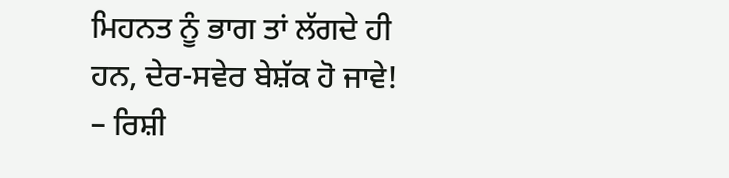ਮਿਹਨਤ ਨੂੰ ਭਾਗ ਤਾਂ ਲੱਗਦੇ ਹੀ ਹਨ, ਦੇਰ-ਸਵੇਰ ਬੇਸ਼ੱਕ ਹੋ ਜਾਵੇ!
– ਰਿਸ਼ੀ